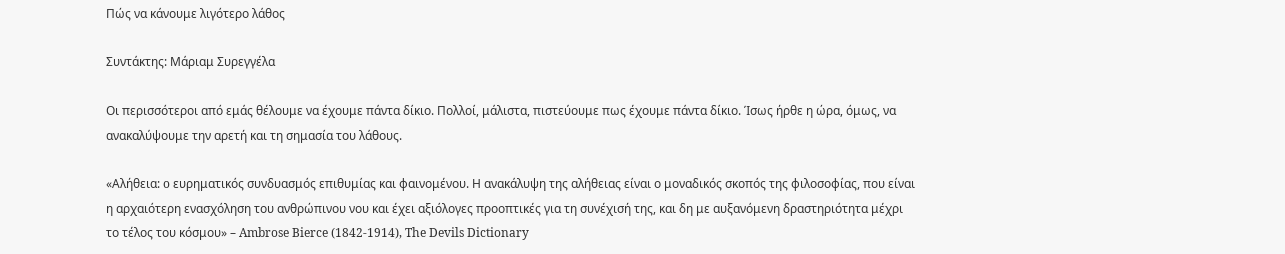Πώς να κάνουμε λιγότερο λάθος

Συντάκτης: Μάριαμ Συρεγγέλα

Οι περισσότεροι από εμάς θέλουμε να έχουμε πάντα δίκιο. Πολλοί, μάλιστα, πιστεύουμε πως έχουμε πάντα δίκιο. Ίσως ήρθε η ώρα, όμως, να ανακαλύψουμε την αρετή και τη σημασία του λάθους.

«Αλήθεια: o ευρηματικός συνδυασμός επιθυμίας και φαινομένου. Η ανακάλυψη της αλήθειας είναι ο μοναδικός σκοπός της φιλοσοφίας, που είναι η αρχαιότερη ενασχόληση του ανθρώπινου νου και έχει αξιόλογες προοπτικές για τη συνέχισή της, και δη με αυξανόμενη δραστηριότητα μέχρι το τέλος του κόσμου» – Ambrose Bierce (1842-1914), The Devils Dictionary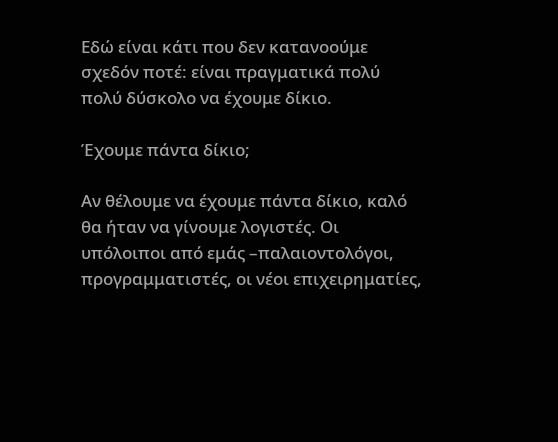Εδώ είναι κάτι που δεν κατανοούμε σχεδόν ποτέ: είναι πραγματικά πολύ πολύ δύσκολο να έχουμε δίκιο.

Έχουμε πάντα δίκιο;

Αν θέλουμε να έχουμε πάντα δίκιο, καλό θα ήταν να γίνουμε λογιστές. Οι υπόλοιποι από εμάς –παλαιοντολόγοι, προγραμματιστές, οι νέοι επιχειρηματίες,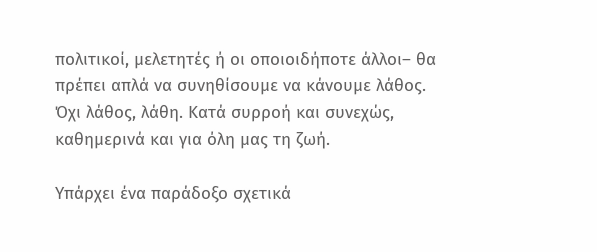πολιτικοί, μελετητές ή οι οποιοιδήποτε άλλοι– θα πρέπει απλά να συνηθίσουμε να κάνουμε λάθος. Όχι λάθος, λάθη. Κατά συρροή και συνεχώς, καθημερινά και για όλη μας τη ζωή.

Υπάρχει ένα παράδοξο σχετικά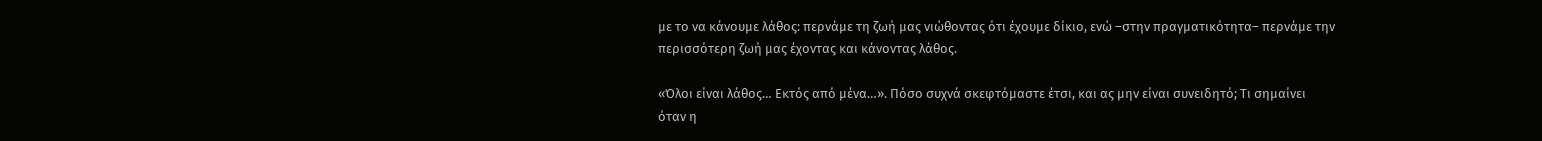με το να κάνουμε λάθος: περνάμε τη ζωή μας νιώθοντας ότι έχουμε δίκιο, ενώ –στην πραγματικότητα– περνάμε την περισσότερη ζωή μας έχοντας και κάνοντας λάθος.

«Όλοι είναι λάθος… Εκτός από μένα…». Πόσο συχνά σκεφτόμαστε έτσι, και ας μην είναι συνειδητό; Τι σημαίνει όταν η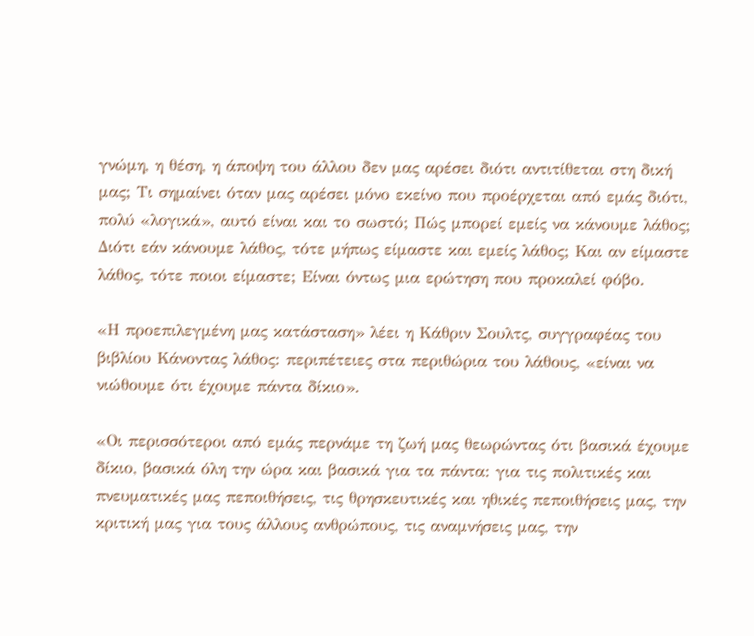γνώμη, η θέση, η άποψη του άλλου δεν μας αρέσει διότι αντιτίθεται στη δική μας; Τι σημαίνει όταν μας αρέσει μόνο εκείνο που προέρχεται από εμάς διότι, πολύ «λογικά», αυτό είναι και το σωστό; Πώς μπορεί εμείς να κάνουμε λάθος; Διότι εάν κάνουμε λάθος, τότε μήπως είμαστε και εμείς λάθος; Και αν είμαστε λάθος, τότε ποιοι είμαστε; Είναι όντως μια ερώτηση που προκαλεί φόβο.

«Η προεπιλεγμένη μας κατάσταση» λέει η Κάθριν Σουλτς, συγγραφέας του βιβλίου Κάνοντας λάθος: περιπέτειες στα περιθώρια του λάθους, «είναι να νιώθουμε ότι έχουμε πάντα δίκιο».

«Οι περισσότεροι από εμάς περνάμε τη ζωή μας θεωρώντας ότι βασικά έχουμε δίκιο, βασικά όλη την ώρα και βασικά για τα πάντα: για τις πολιτικές και πνευματικές μας πεποιθήσεις, τις θρησκευτικές και ηθικές πεποιθήσεις μας, την κριτική μας για τους άλλους ανθρώπους, τις αναμνήσεις μας, την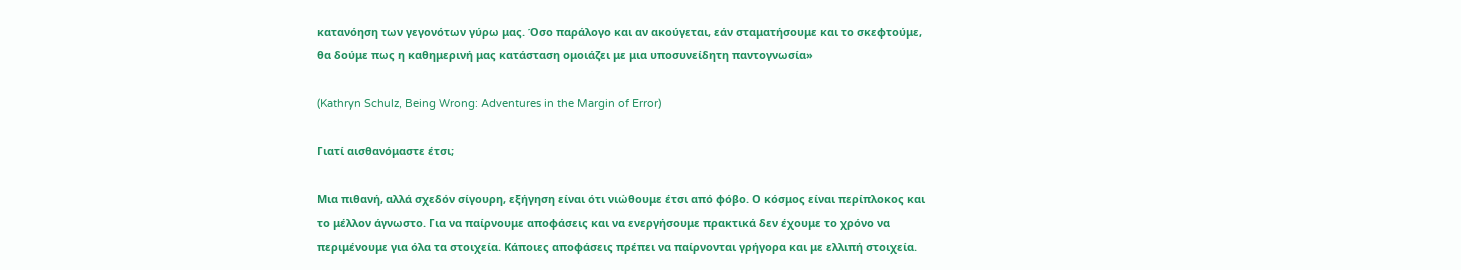κατανόηση των γεγονότων γύρω μας. Όσο παράλογο και αν ακούγεται, εάν σταματήσουμε και το σκεφτούμε, θα δούμε πως η καθημερινή μας κατάσταση ομοιάζει με μια υποσυνείδητη παντογνωσία»

(Kathryn Schulz, Being Wrong: Adventures in the Margin of Error)

Γιατί αισθανόμαστε έτσι;

Μια πιθανή, αλλά σχεδόν σίγουρη, εξήγηση είναι ότι νιώθουμε έτσι από φόβο. Ο κόσμος είναι περίπλοκος και το μέλλον άγνωστο. Για να παίρνουμε αποφάσεις και να ενεργήσουμε πρακτικά δεν έχουμε το χρόνο να περιμένουμε για όλα τα στοιχεία. Κάποιες αποφάσεις πρέπει να παίρνονται γρήγορα και με ελλιπή στοιχεία.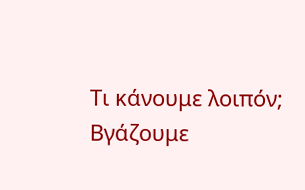Τι κάνουμε λοιπόν; Βγάζουμε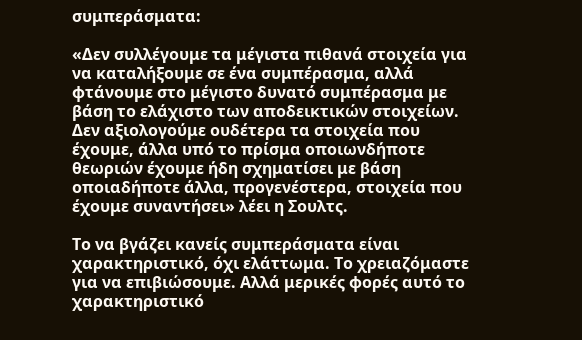συμπεράσματα:

«Δεν συλλέγουμε τα μέγιστα πιθανά στοιχεία για να καταλήξουμε σε ένα συμπέρασμα, αλλά φτάνουμε στο μέγιστο δυνατό συμπέρασμα με βάση το ελάχιστο των αποδεικτικών στοιχείων. Δεν αξιολογούμε ουδέτερα τα στοιχεία που έχουμε, άλλα υπό το πρίσμα οποιωνδήποτε θεωριών έχουμε ήδη σχηματίσει με βάση οποιαδήποτε άλλα, προγενέστερα, στοιχεία που έχουμε συναντήσει» λέει η Σουλτς.

Το να βγάζει κανείς συμπεράσματα είναι χαρακτηριστικό, όχι ελάττωμα. Το χρειαζόμαστε για να επιβιώσουμε. Αλλά μερικές φορές αυτό το χαρακτηριστικό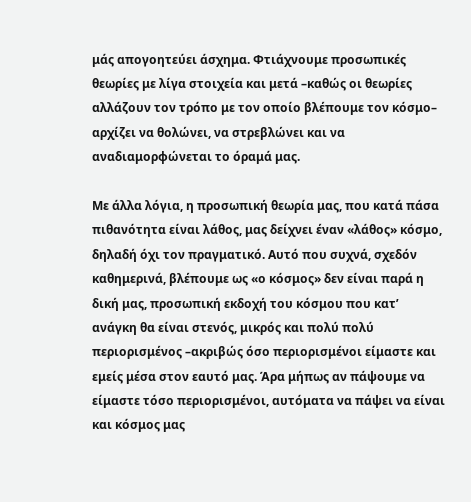μάς απογοητεύει άσχημα. Φτιάχνουμε προσωπικές θεωρίες με λίγα στοιχεία και μετά –καθώς οι θεωρίες αλλάζουν τον τρόπο με τον οποίο βλέπουμε τον κόσμο– αρχίζει να θολώνει, να στρεβλώνει και να αναδιαμορφώνεται το όραμά μας.

Με άλλα λόγια, η προσωπική θεωρία μας, που κατά πάσα πιθανότητα είναι λάθος, μας δείχνει έναν «λάθος» κόσμο, δηλαδή όχι τον πραγματικό. Αυτό που συχνά, σχεδόν καθημερινά, βλέπουμε ως «ο κόσμος» δεν είναι παρά η δική μας, προσωπική εκδοχή του κόσμου που κατ’ ανάγκη θα είναι στενός, μικρός και πολύ πολύ περιορισμένος –ακριβώς όσο περιορισμένοι είμαστε και εμείς μέσα στον εαυτό μας. Άρα μήπως αν πάψουμε να είμαστε τόσο περιορισμένοι, αυτόματα να πάψει να είναι και κόσμος μας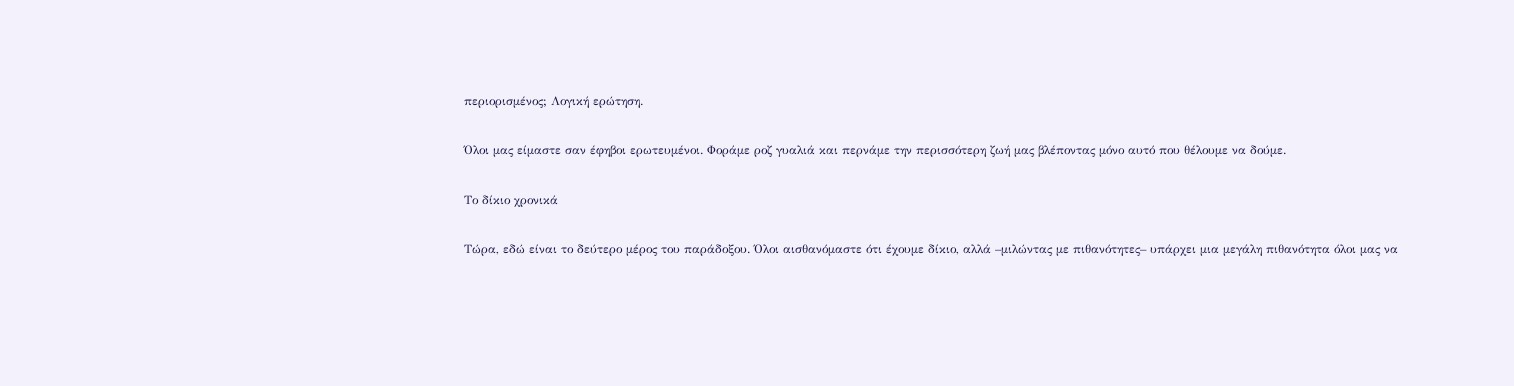περιορισμένος; Λογική ερώτηση.

Όλοι μας είμαστε σαν έφηβοι ερωτευμένοι. Φοράμε ροζ γυαλιά και περνάμε την περισσότερη ζωή μας βλέποντας μόνο αυτό που θέλουμε να δούμε.

Το δίκιο χρονικά

Τώρα, εδώ είναι το δεύτερο μέρος του παράδοξου. Όλοι αισθανόμαστε ότι έχουμε δίκιο, αλλά –μιλώντας με πιθανότητες– υπάρχει μια μεγάλη πιθανότητα όλοι μας να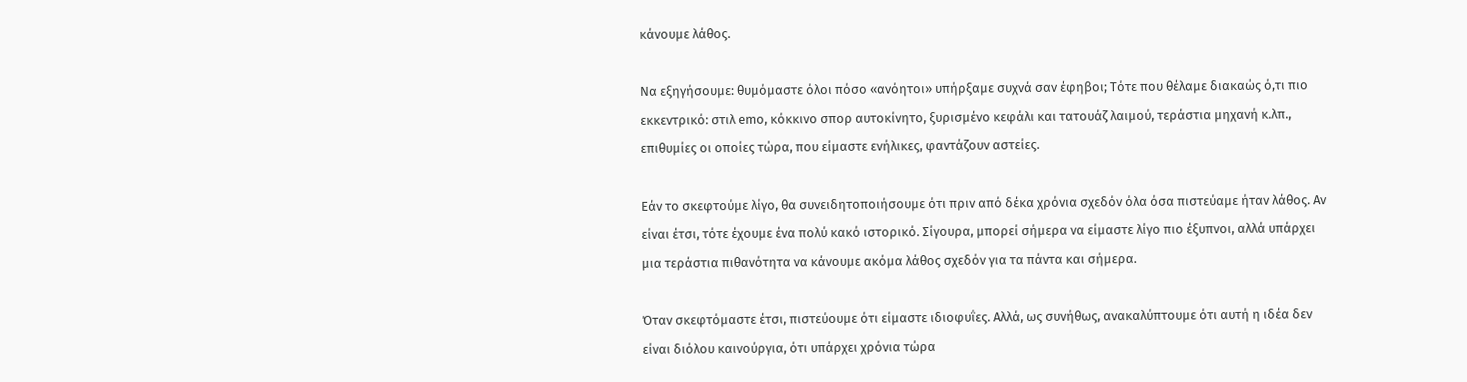κάνουμε λάθος.

Να εξηγήσουμε: θυμόμαστε όλοι πόσο «ανόητοι» υπήρξαμε συχνά σαν έφηβοι; Τότε που θέλαμε διακαώς ό,τι πιο εκκεντρικό: στιλ emo, κόκκινο σπορ αυτοκίνητο, ξυρισμένο κεφάλι και τατουάζ λαιμού, τεράστια μηχανή κ.λπ., επιθυμίες οι οποίες τώρα, που είμαστε ενήλικες, φαντάζουν αστείες.

Εάν το σκεφτούμε λίγο, θα συνειδητοποιήσουμε ότι πριν από δέκα χρόνια σχεδόν όλα όσα πιστεύαμε ήταν λάθος. Αν είναι έτσι, τότε έχουμε ένα πολύ κακό ιστορικό. Σίγουρα, μπορεί σήμερα να είμαστε λίγο πιο έξυπνοι, αλλά υπάρχει μια τεράστια πιθανότητα να κάνουμε ακόμα λάθος σχεδόν για τα πάντα και σήμερα.

Όταν σκεφτόμαστε έτσι, πιστεύουμε ότι είμαστε ιδιοφυΐες. Αλλά, ως συνήθως, ανακαλύπτουμε ότι αυτή η ιδέα δεν είναι διόλου καινούργια, ότι υπάρχει χρόνια τώρα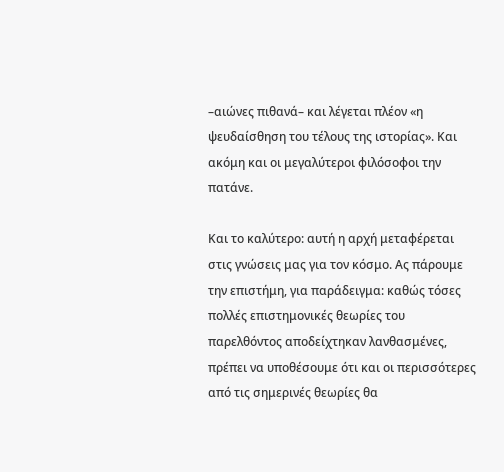–αιώνες πιθανά– και λέγεται πλέον «η ψευδαίσθηση του τέλους της ιστορίας». Και ακόμη και οι μεγαλύτεροι φιλόσοφοι την πατάνε.

Και το καλύτερο: αυτή η αρχή μεταφέρεται στις γνώσεις μας για τον κόσμο. Ας πάρουμε την επιστήμη, για παράδειγμα: καθώς τόσες πολλές επιστημονικές θεωρίες του παρελθόντος αποδείχτηκαν λανθασμένες, πρέπει να υποθέσουμε ότι και οι περισσότερες από τις σημερινές θεωρίες θα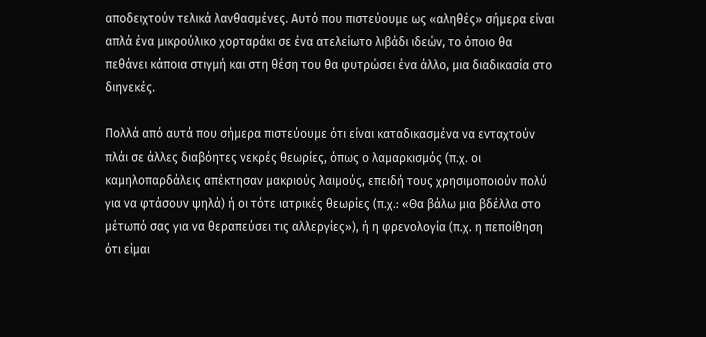αποδειχτούν τελικά λανθασμένες. Αυτό που πιστεύουμε ως «αληθές» σήμερα είναι απλά ένα μικρούλικο χορταράκι σε ένα ατελείωτο λιβάδι ιδεών, το όποιο θα πεθάνει κάποια στιγμή και στη θέση του θα φυτρώσει ένα άλλο, μια διαδικασία στο διηνεκές.

Πολλά από αυτά που σήμερα πιστεύουμε ότι είναι καταδικασμένα να ενταχτούν πλάι σε άλλες διαβόητες νεκρές θεωρίες, όπως ο λαμαρκισμός (π.χ. οι καμηλοπαρδάλεις απέκτησαν μακριούς λαιμούς, επειδή τους χρησιμοποιούν πολύ για να φτάσουν ψηλά) ή οι τότε ιατρικές θεωρίες (π.χ.: «Θα βάλω μια βδέλλα στο μέτωπό σας για να θεραπεύσει τις αλλεργίες»), ή η φρενολογία (π.χ. η πεποίθηση ότι είμαι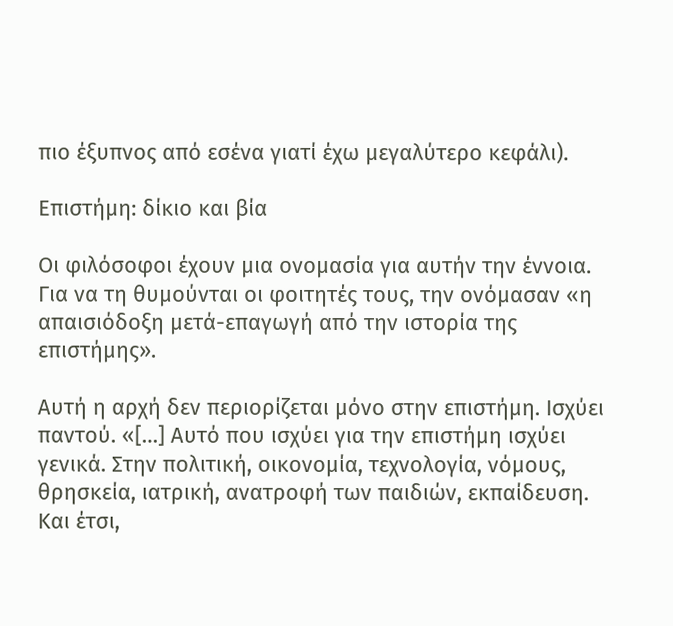πιο έξυπνος από εσένα γιατί έχω μεγαλύτερο κεφάλι).

Επιστήμη: δίκιο και βία

Οι φιλόσοφοι έχουν μια ονομασία για αυτήν την έννοια. Για να τη θυμούνται οι φοιτητές τους, την ονόμασαν «η απαισιόδοξη μετά-επαγωγή από την ιστορία της επιστήμης».

Αυτή η αρχή δεν περιορίζεται μόνο στην επιστήμη. Ισχύει παντού. «[…] Αυτό που ισχύει για την επιστήμη ισχύει γενικά. Στην πολιτική, οικονομία, τεχνολογία, νόμους, θρησκεία, ιατρική, ανατροφή των παιδιών, εκπαίδευση. Και έτσι,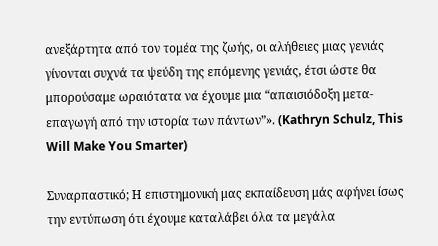ανεξάρτητα από τον τομέα της ζωής, οι αλήθειες μιας γενιάς γίνονται συχνά τα ψεύδη της επόμενης γενιάς, έτσι ώστε θα μπορούσαμε ωραιότατα να έχουμε μια “απαισιόδοξη μετα-επαγωγή από την ιστορία των πάντων”». (Kathryn Schulz, This Will Make You Smarter)

Συναρπαστικό; Η επιστημονική μας εκπαίδευση μάς αφήνει ίσως την εντύπωση ότι έχουμε καταλάβει όλα τα μεγάλα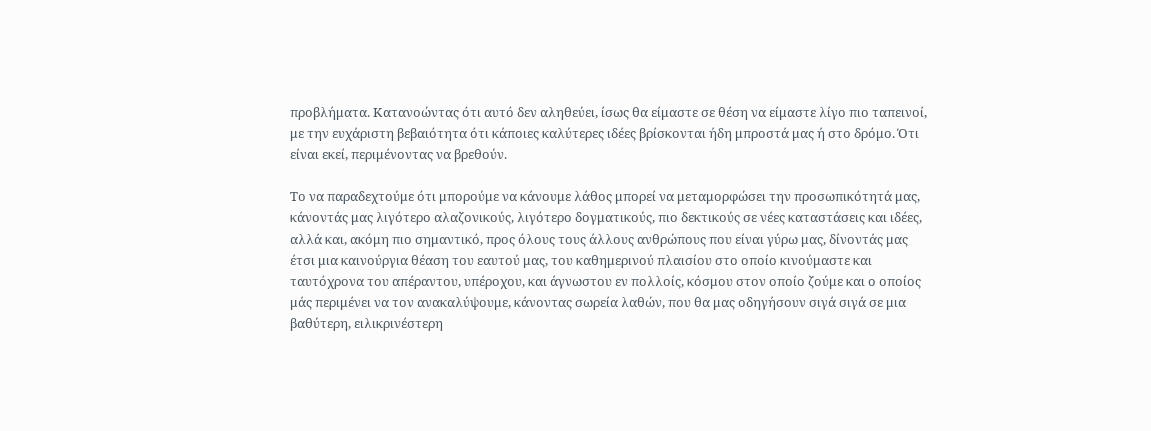προβλήματα. Κατανοώντας ότι αυτό δεν αληθεύει, ίσως θα είμαστε σε θέση να είμαστε λίγο πιο ταπεινοί, με την ευχάριστη βεβαιότητα ότι κάποιες καλύτερες ιδέες βρίσκονται ήδη μπροστά μας ή στο δρόμο. Ότι είναι εκεί, περιμένοντας να βρεθούν.

Το να παραδεχτούμε ότι μπορούμε να κάνουμε λάθος μπορεί να μεταμορφώσει την προσωπικότητά μας, κάνοντάς μας λιγότερο αλαζονικούς, λιγότερο δογματικούς, πιο δεκτικούς σε νέες καταστάσεις και ιδέες, αλλά και, ακόμη πιο σημαντικό, προς όλους τους άλλους ανθρώπους που είναι γύρω μας, δίνοντάς μας έτσι μια καινούργια θέαση του εαυτού μας, του καθημερινού πλαισίου στο οποίο κινούμαστε και ταυτόχρονα του απέραντου, υπέροχου, και άγνωστου εν πολλοίς, κόσμου στον οποίο ζούμε και ο οποίος μάς περιμένει να τον ανακαλύψουμε, κάνοντας σωρεία λαθών, που θα μας οδηγήσουν σιγά σιγά σε μια βαθύτερη, ειλικρινέστερη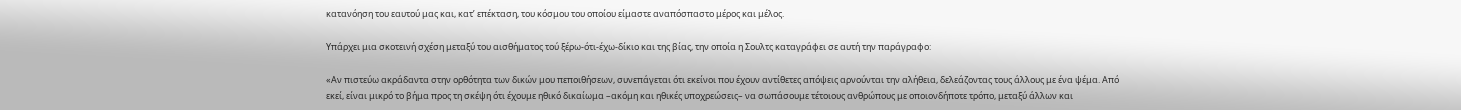κατανόηση του εαυτού μας και, κατ’ επέκταση, του κόσμου του οποίου είμαστε αναπόσπαστο μέρος και μέλος.

Υπάρχει μια σκοτεινή σχέση μεταξύ του αισθήματος τού ξέρω-ότι-έχω-δίκιο και της βίας, την οποία η Σουλτς καταγράφει σε αυτή την παράγραφο:

«Αν πιστεύω ακράδαντα στην ορθότητα των δικών μου πεποιθήσεων, συνεπάγεται ότι εκείνοι που έχουν αντίθετες απόψεις αρνούνται την αλήθεια, δελεάζοντας τους άλλους με ένα ψέμα. Από εκεί, είναι μικρό το βήμα προς τη σκέψη ότι έχουμε ηθικό δικαίωμα –ακόμη και ηθικές υποχρεώσεις– να σωπάσουμε τέτοιους ανθρώπους με οποιονδήποτε τρόπο, μεταξύ άλλων και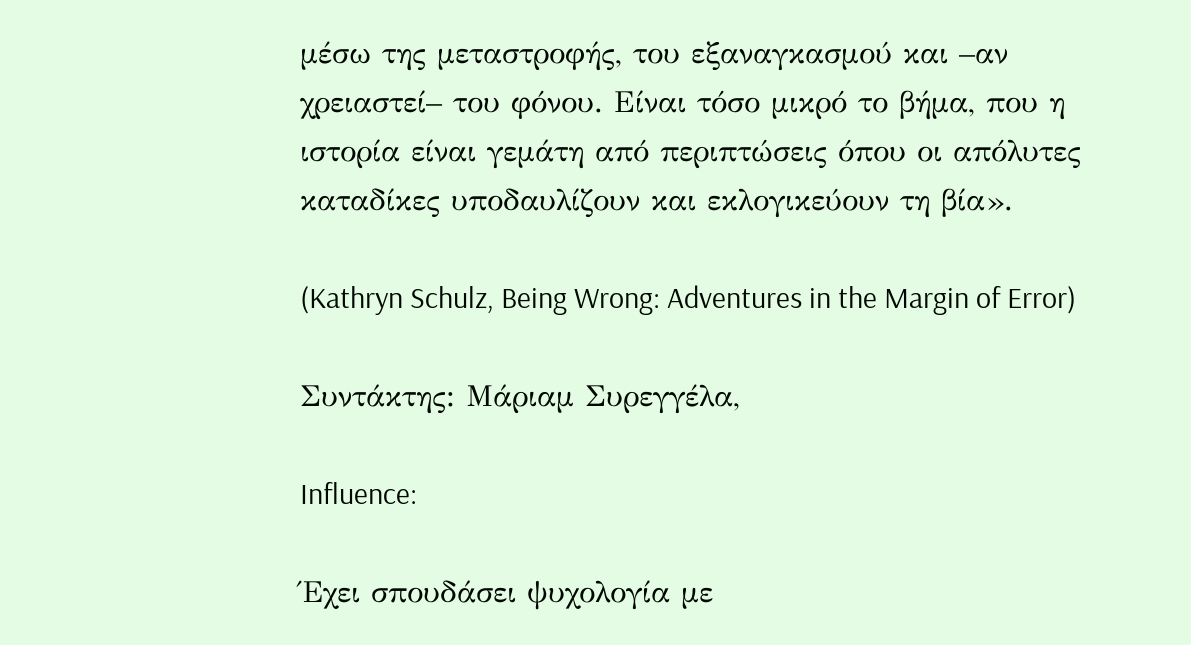μέσω της μεταστροφής, του εξαναγκασμού και –αν χρειαστεί– του φόνου. Είναι τόσο μικρό το βήμα, που η ιστορία είναι γεμάτη από περιπτώσεις όπου οι απόλυτες καταδίκες υποδαυλίζουν και εκλογικεύουν τη βία».

(Kathryn Schulz, Being Wrong: Adventures in the Margin of Error)

Συντάκτης: Μάριαμ Συρεγγέλα,

Influence:

Έχει σπουδάσει ψυχολογία με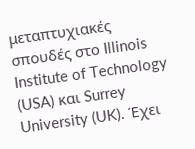μεταπτυχιακές σπουδές στο Illinois Institute of Technology (USA) και Surrey University (UK). Έχει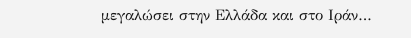μεγαλώσει στην Ελλάδα και στο Ιράν…